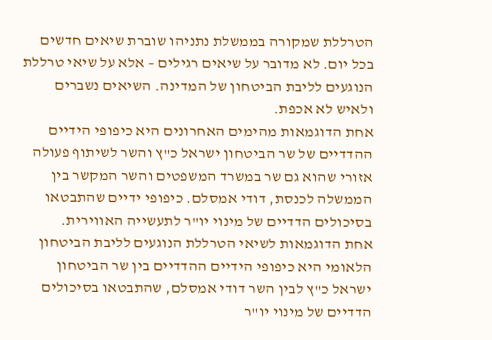הטרללת שמקורה בממשלת נתניהו שוברת שיאים חדשים בכל יום. לא מדובר על שיאים רגילים – אלא על שיאי טרללת הנוגעים לליבת הביטחון של המדינה. השיאים נשברים ולאיש לא אכפת.
אחת הדוגמאות מהימים האחרונים היא כיפופי הידיים ההדדיים של שר הביטחון ישראל כ"ץ והשר לשיתוף פעולה אזורי שהוא גם שר במשרד המשפטים והשר המקשר בין הממשלה לכנסת, דודי אמסלם. כיפופי ידיים שהתבטאו בסיכולים הדדיים של מינוי יו"ר לתעשייה האווירית.
אחת הדוגמאות לשיאי הטרללת הנוגעים לליבת הביטחון הלאומי היא כיפופי הידיים ההדדיים בין שר הביטחון ישראל כ"ץ לבין השר דודי אמסלם, שהתבטאו בסיכולים הדדיים של מינוי יו"ר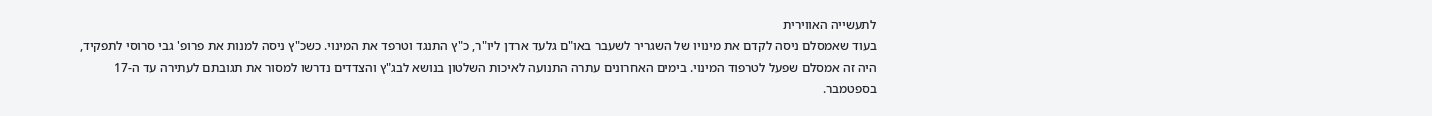לתעשייה האווירית
בעוד שאמסלם ניסה לקדם את מינויו של השגריר לשעבר באו"ם גלעד ארדן ליו"ר, כ"ץ התנגד וטרפד את המינוי. כשכ"ץ ניסה למנות את פרופ' גבי סרוסי לתפקיד, היה זה אמסלם שפעל לטרפוד המינוי. בימים האחרונים עתרה התנועה לאיכות השלטון בנושא לבג"ץ והצדדים נדרשו למסור את תגובתם לעתירה עד ה-17 בספטמבר.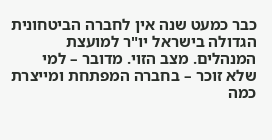כבר כמעט שנה אין לחברה הביטחונית הגדולה בישראל יו"ר למועצת המנהלים. מצב הזוי. מדובר – למי שלא זוכר – בחברה המפתחת ומייצרת כמה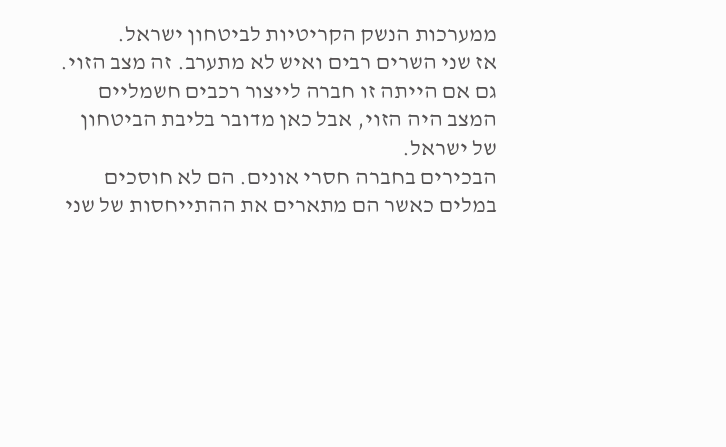ממערכות הנשק הקריטיות לביטחון ישראל.
אז שני השרים רבים ואיש לא מתערב. זה מצב הזוי. גם אם הייתה זו חברה לייצור רכבים חשמליים המצב היה הזוי, אבל כאן מדובר בליבת הביטחון של ישראל.
הבכירים בחברה חסרי אונים. הם לא חוסכים במלים כאשר הם מתארים את ההתייחסות של שני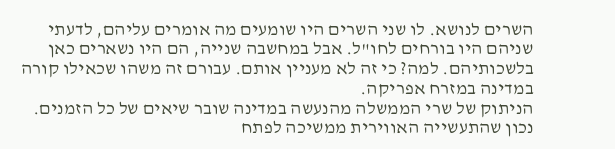השרים לנושא. לו שני השרים היו שומעים מה אומרים עליהם, לדעתי שניהם היו בורחים לחו"ל. אבל במחשבה שנייה, הם היו נשארים כאן בלשכותיהם. למה? כי זה לא מעניין אותם. עבורם זה משהו שכאילו קורה במדינה במזרח אפריקה.
הניתוק של שרי הממשלה מהנעשה במדינה שובר שיאים של כל הזמנים.
נכון שהתעשייה האווירית ממשיכה לפתח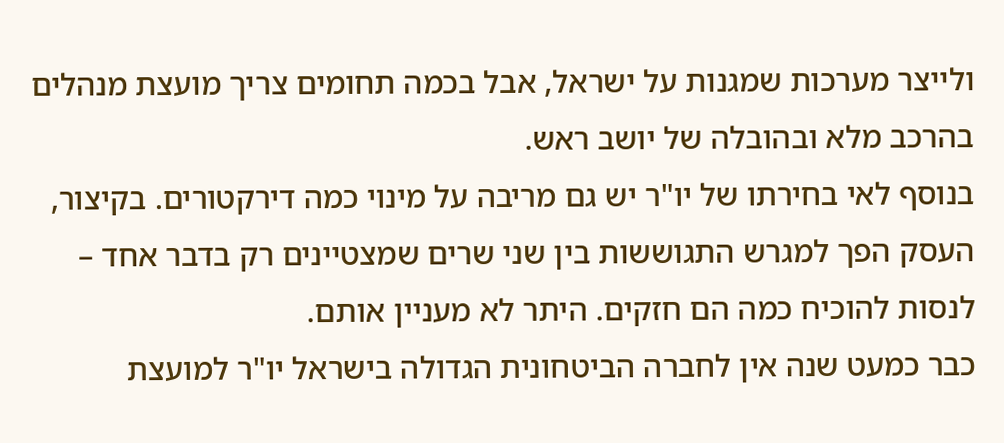ולייצר מערכות שמגנות על ישראל, אבל בכמה תחומים צריך מועצת מנהלים בהרכב מלא ובהובלה של יושב ראש.
בנוסף לאי בחירתו של יו"ר יש גם מריבה על מינוי כמה דירקטורים. בקיצור, העסק הפך למגרש התגוששות בין שני שרים שמצטיינים רק בדבר אחד – לנסות להוכיח כמה הם חזקים. היתר לא מעניין אותם.
כבר כמעט שנה אין לחברה הביטחונית הגדולה בישראל יו"ר למועצת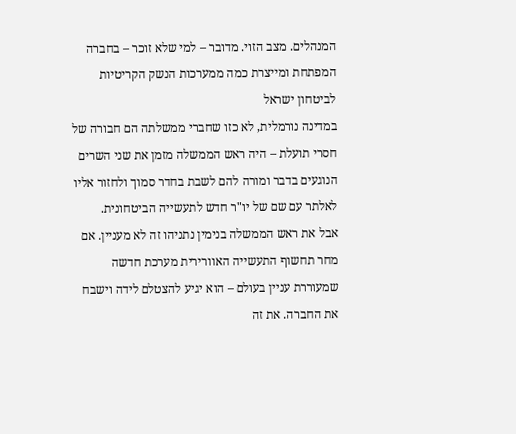המנהלים. מצב הזוי. מדובר – למי שלא זוכר – בחברה המפתחת ומייצרת כמה ממערכות הנשק הקריטיות לביטחון ישראל
במדינה נורמלית, לא כזו שחברי ממשלתה הם חבורה של חסרי תועלת – היה ראש הממשלה מזמן את שני השרים הנוגעים בדבר ומורה להם לשבת בחדר סמוך ולחזור אליו לאלתר עם שם של יו"ר חדש לתעשייה הביטחונית.
אבל את ראש הממשלה בנימין נתניהו זה לא מעניין. אם מחר תחשוף התעשייה האוורירית מערכת חדשה שמעוררת עניין בעולם – הוא יגיע להצטלם לידה וישבח את החברה. את זה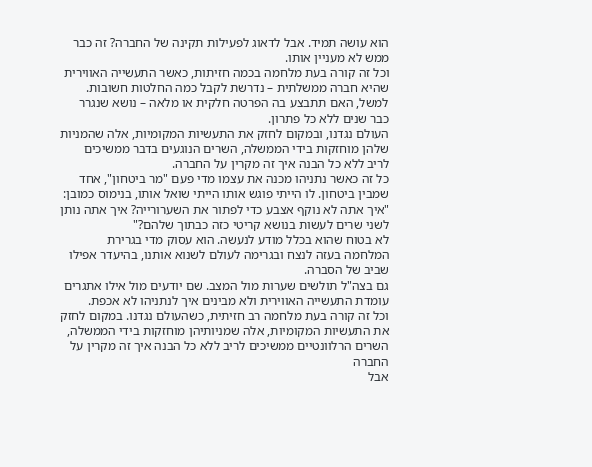הוא עושה תמיד. אבל לדאוג לפעילות תקינה של החברה? זה כבר ממש לא מעניין אותו.
וכל זה קורה בעת מלחמה בכמה חזיתות, כאשר התעשייה האווירית שהיא חברה ממשלתית – נדרשת לקבל כמה החלטות חשובות. למשל, האם תתבצע בה הפרטה חלקית או מלאה – נושא שנגרר כבר שנים ללא כל פתרון.
העולם נגדנו, ובמקום לחזק את התעשיות המקומיות, אלה שהמניות שלהן מוחזקות בידי הממשלה, השרים הנוגעים בדבר ממשיכים לריב ללא כל הבנה איך זה מקרין על החברה.
כל זה כאשר נתניהו מכנה את עצמו מדי פעם "מר ביטחון", אחד שמבין ביטחון. לו הייתי פוגש אותו הייתי שואל אותו, בנימוס כמובן: "איך אתה לא נוקף אצבע כדי לפתור את השערורייה? איך אתה נותן לשני שרים לעשות בנושא קריטי כזה כבתוך שלהם?"
לא בטוח שהוא בכלל מודע לנעשה. הוא עסוק מדי בגרירת המלחמה בעזה לנצח ובגרימה לעולם לשנוא אותנו, בהיעדר אפילו שביב של הסברה.
גם בצה"ל תולשים שערות מול המצב. שם יודעים מול אילו אתגרים עומדת התעשייה האווירית ולא מבינים איך לנתניהו לא אכפת.
וכל זה קורה בעת מלחמה רב חזיתית, כשהעולם נגדנו. במקום לחזק את התעשיות המקומיות, אלה שמניותיהן מוחזקות בידי הממשלה, השרים הרלוונטיים ממשיכים לריב ללא כל הבנה איך זה מקרין על החברה
אבל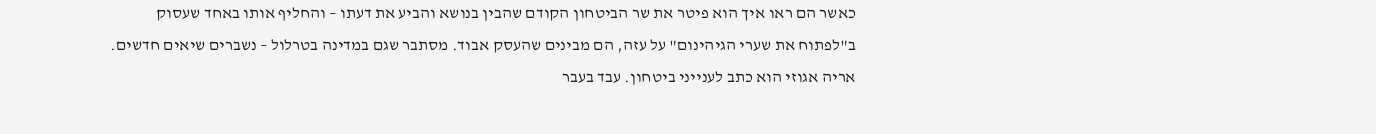כאשר הם ראו איך הוא פיטר את שר הביטחון הקודם שהבין בנושא והביע את דעתו – והחליף אותו באחד שעסוק ב"לפתוח את שערי הגיהינום" על עזה, הם מבינים שהעסק אבוד. מסתבר שגם במדינה בטרלול – נשברים שיאים חדשים.
אריה אגוזי הוא כתב לענייני ביטחון. עבד בעבר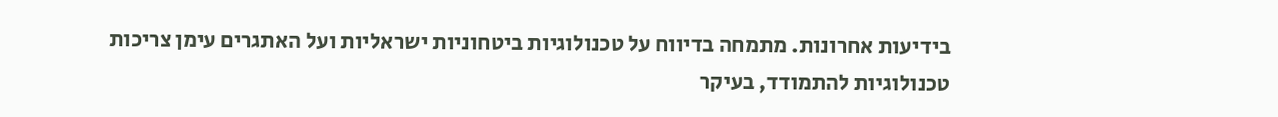בידיעות אחרונות. מתמחה בדיווח על טכנולוגיות ביטחוניות ישראליות ועל האתגרים עימן צריכות טכנולוגיות להתמודד, בעיקר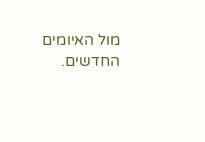מול האיומים החדשים.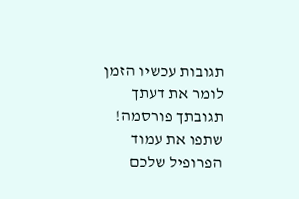תגובות עכשיו הזמן לומר את דעתך
תגובתך פורסמה! שתפו את עמוד הפרופיל שלכם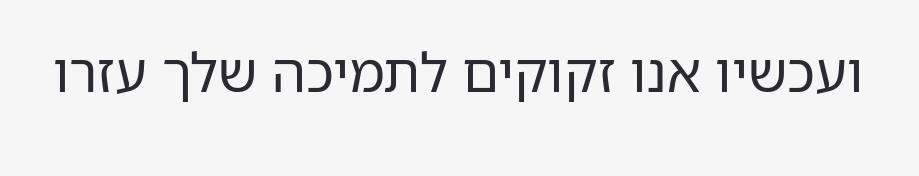ועכשיו אנו זקוקים לתמיכה שלך עזרו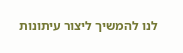לנו להמשיך ליצור עיתונות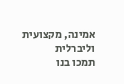אמינה, מקצועית וליברלית
תמכו בנו